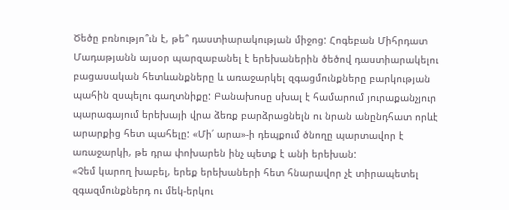Ծեծը բռնությո՞ւն է, թե՞ դաստիարակության միջոց: Հոգեբան Միհրդատ Մադաթյանն այսօր պարզաբանել է երեխաներին ծեծով դաստիարակելու բացասական հետևանքները և առաջարկել զգացմունքները բարկության պահին զսպելու գաղտնիքը: Բանախոսը սխալ է համարում յուրաքանչյուր պարագայում երեխայի վրա ձեռք բարձրացնելն ու նրան անընդհատ որևէ արարքից հետ պահելը: «Մի՛ արա»-ի դեպքում ծնողը պարտավոր է առաջարկի, թե դրա փոխարեն ինչ պետք է անի երեխան:
«Չեմ կարող խաբել, երեք երեխաների հետ հնարավոր չէ տիրապետել զգազմունքներդ ու մեկ-երկու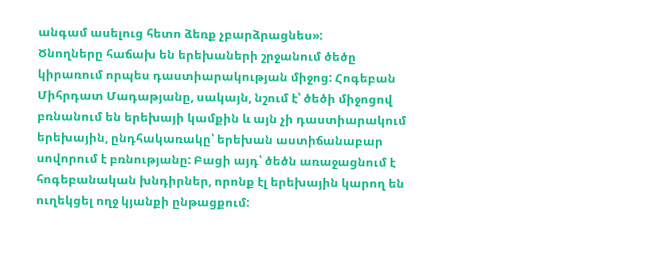անգամ ասելուց հետո ձեռք չբարձրացնես»:
Ծնողները հաճախ են երեխաների շրջանում ծեծը կիրառում որպես դաստիարակության միջոց: Հոգեբան Միհրդատ Մադաթյանը, սակայն, նշում է՝ ծեծի միջոցով բռնանում են երեխայի կամքին և այն չի դաստիարակում երեխային, ընդհակառակը՝ երեխան աստիճանաբար սովորում է բռնությանը: Բացի այդ՝ ծեծն առաջացնում է հոգեբանական խնդիրներ, որոնք էլ երեխային կարող են ուղեկցել ողջ կյանքի ընթացքում: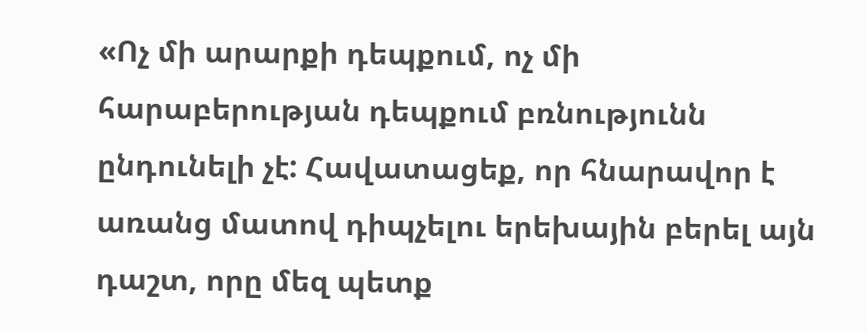«Ոչ մի արարքի դեպքում, ոչ մի հարաբերության դեպքում բռնությունն ընդունելի չէ: Հավատացեք, որ հնարավոր է առանց մատով դիպչելու երեխային բերել այն դաշտ, որը մեզ պետք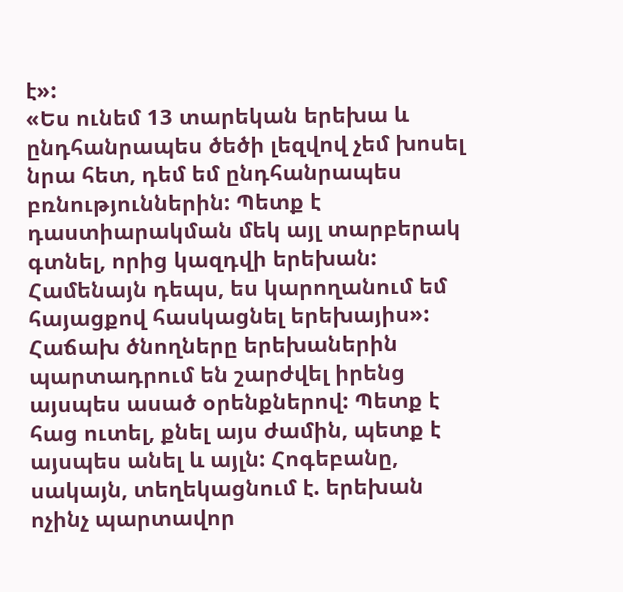է»:
«Ես ունեմ 13 տարեկան երեխա և ընդհանրապես ծեծի լեզվով չեմ խոսել նրա հետ, դեմ եմ ընդհանրապես բռնություններին: Պետք է դաստիարակման մեկ այլ տարբերակ գտնել, որից կազդվի երեխան: Համենայն դեպս, ես կարողանում եմ հայացքով հասկացնել երեխայիս»:
Հաճախ ծնողները երեխաներին պարտադրում են շարժվել իրենց այսպես ասած օրենքներով: Պետք է հաց ուտել, քնել այս ժամին, պետք է այսպես անել և այլն: Հոգեբանը, սակայն, տեղեկացնում է. երեխան ոչինչ պարտավոր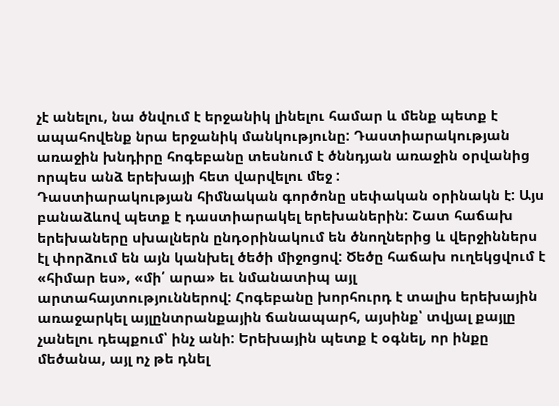չէ անելու, նա ծնվում է երջանիկ լինելու համար և մենք պետք է ապահովենք նրա երջանիկ մանկությունը: Դաստիարակության առաջին խնդիրը հոգեբանը տեսնում է ծննդյան առաջին օրվանից որպես անձ երեխայի հետ վարվելու մեջ :
Դաստիարակության հիմնական գործոնը սեփական օրինակն է: Այս բանաձևով պետք է դաստիարակել երեխաներին: Շատ հաճախ երեխաները սխալներն ընդօրինակում են ծնողներից և վերջիններս էլ փորձում են այն կանխել ծեծի միջոցով: Ծեծը հաճախ ուղեկցվում է «հիմար ես», «մի՛ արա» եւ նմանատիպ այլ արտահայտություններով: Հոգեբանը խորհուրդ է տալիս երեխային առաջարկել այլընտրանքային ճանապարհ, այսինք՝ տվյալ քայլը չանելու դեպքում՝ ինչ անի: Երեխային պետք է օգնել, որ ինքը մեծանա, այլ ոչ թե դնել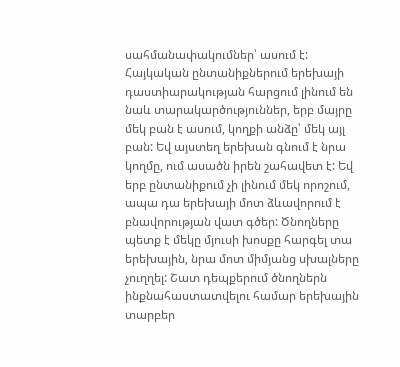սահմանափակումներ՝ ասում է:
Հայկական ընտանիքներում երեխայի դաստիարակության հարցում լինում են նաև տարակարծություններ, երբ մայրը մեկ բան է ասում, կողքի անձը՝ մեկ այլ բան: Եվ այստեղ երեխան գնում է նրա կողմը, ում ասածն իրեն շահավետ է: Եվ երբ ընտանիքում չի լինում մեկ որոշում, ապա դա երեխայի մոտ ձևավորում է բնավորության վատ գծեր: Ծնողները պետք է մեկը մյուսի խոսքը հարգել տա երեխային, նրա մոտ միմյանց սխալները չուղղել: Շատ դեպքերում ծնողներն ինքնահաստատվելու համար երեխային տարբեր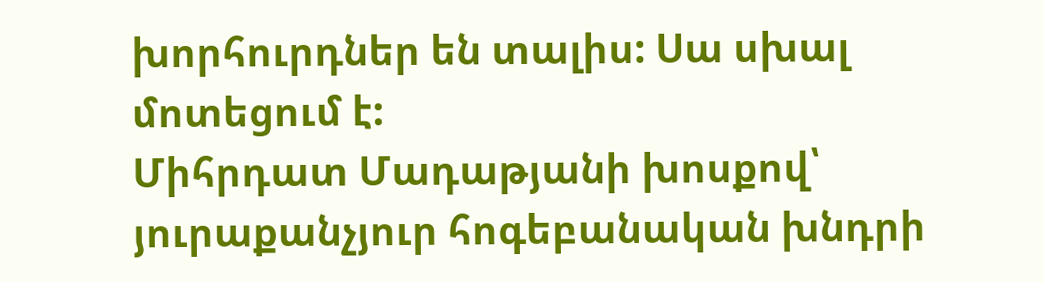խորհուրդներ են տալիս: Սա սխալ մոտեցում է:
Միհրդատ Մադաթյանի խոսքով՝ յուրաքանչյուր հոգեբանական խնդրի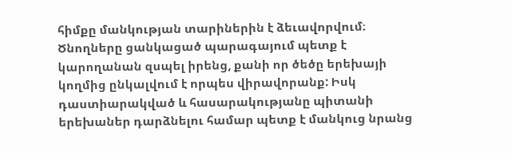հիմքը մանկության տարիներին է ձեւավորվում։ Ծնողները ցանկացած պարագայում պետք է կարողանան զսպել իրենց, քանի որ ծեծը երեխայի կողմից ընկալվում է որպես վիրավորանք: Իսկ դաստիարակված և հասարակությանը պիտանի երեխաներ դարձնելու համար պետք է մանկուց նրանց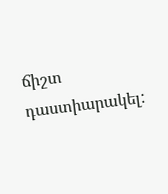ճիշտ դաստիարակել: